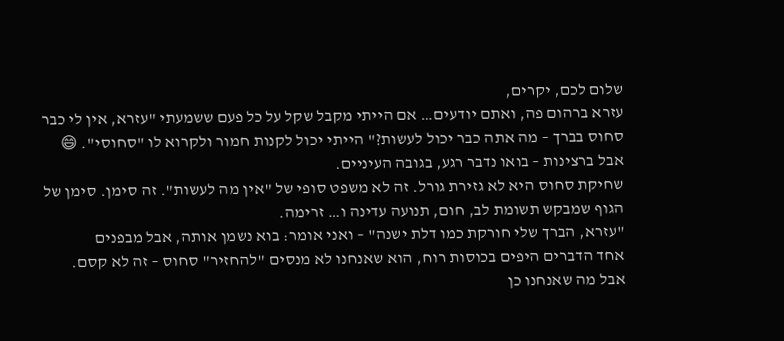שלום לכם, יקרים,
עזרא ברהום פה, ואתם יודעים… אם הייתי מקבל שקל על כל פעם ששמעתי "עזרא, אין לי כבר סחוס בברך – מה אתה כבר יכול לעשות?" הייתי יכול לקנות חמור ולקרוא לו "סחוסי". 😄
אבל ברצינות – בואו נדבר רגע, בגובה העיניים.
שחיקת סחוס היא לא גזירת גורל. זה לא משפט סופי של "אין מה לעשות". זה סימן. סימן של הגוף שמבקש תשומת לב, חום, תנועה עדינה ו… זרימה.
"עזרא, הברך שלי חורקת כמו דלת ישנה" – ואני אומר: בוא נשמן אותה, אבל מבפנים
אחד הדברים היפים בכוסות רוח, הוא שאנחנו לא מנסים "להחזיר" סחוס – זה לא קסם.
אבל מה שאנחנו כן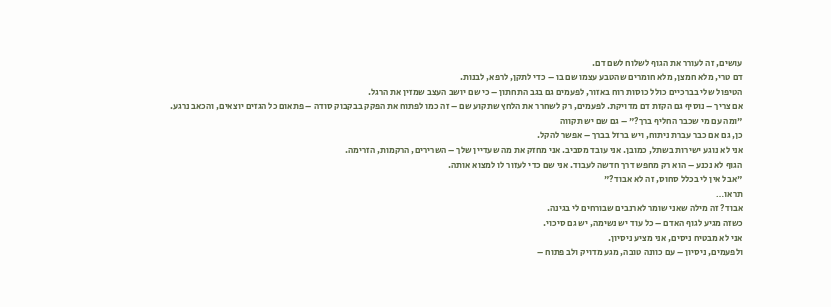עושים, זה לעורר את הגוף לשלוח לשם דם.
דם טרי, מלא חמצן, מלא חומרים שהטבע עצמו שם בו – כדי לתקן, לרפא, לבנות.
הטיפול שלי בברכיים כולל כוסות רוח באזור, לפעמים גם בגב התחתון – כי שם יושב העצב שמזין את הרגל.
אם צריך – נוסיף גם הקזת דם מדויקת. לפעמים, רק לשחרר את הלחץ שתקוע שם – זה כמו לפתוח את הפקק בבקבוק סודה – פתאום כל הגזים יוצאים, והכאב נרגע.
"ומה עם מי שכבר החליף ברך?" – גם שם יש תקווה
כן, גם אם כבר עברת ניתוח, ויש ברזל בברך – אפשר להקל.
אני לא נוגע ישירות בשתל, כמובן. אני עובד מסביב. אני מחזק את מה שעדיין שלך – השרירים, הרקמות, הזרימה.
הגוף לא נכנע – הוא רק מחפש דרך חדשה לעבוד. אני שם כדי לעזור לו למצוא אותה.
"אבל אין לי בכלל סחוס, זה לא אבוד?"
תראו…
אבוד? זה מילה שאני שומר לארנבים שבורחים לי בגינה.
כשזה מגיע לגוף האדם – כל עוד יש נשימה, יש גם סיכוי.
אני לא מבטיח ניסים, אני מציע ניסיון.
ולפעמים, ניסיון – עם כוונה טובה, מגע מדויק ולב פתוח –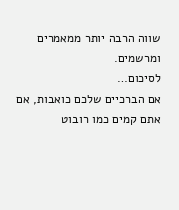שווה הרבה יותר ממאמרים ומרשמים.
לסיכום…
אם הברכיים שלכם כואבות, אם אתם קמים כמו רובוט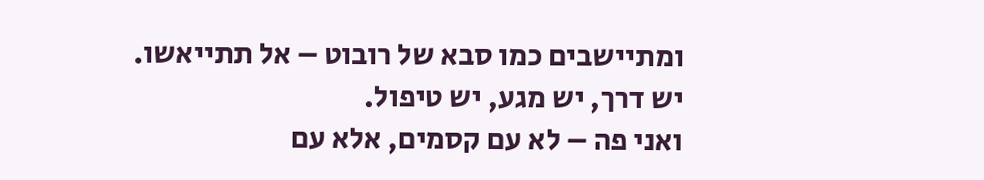ומתיישבים כמו סבא של רובוט – אל תתייאשו.
יש דרך, יש מגע, יש טיפול.
ואני פה – לא עם קסמים, אלא עם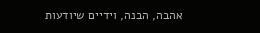אהבה, הבנה, וידיים שיודעות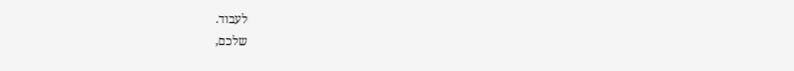לעבוד.
שלכם,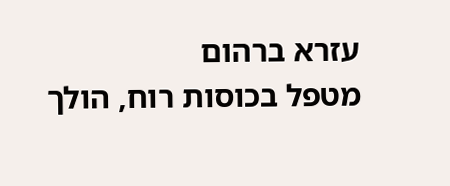עזרא ברהום
מטפל בכוסות רוח, הולך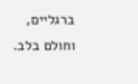ברגליים, וחולם בלב.